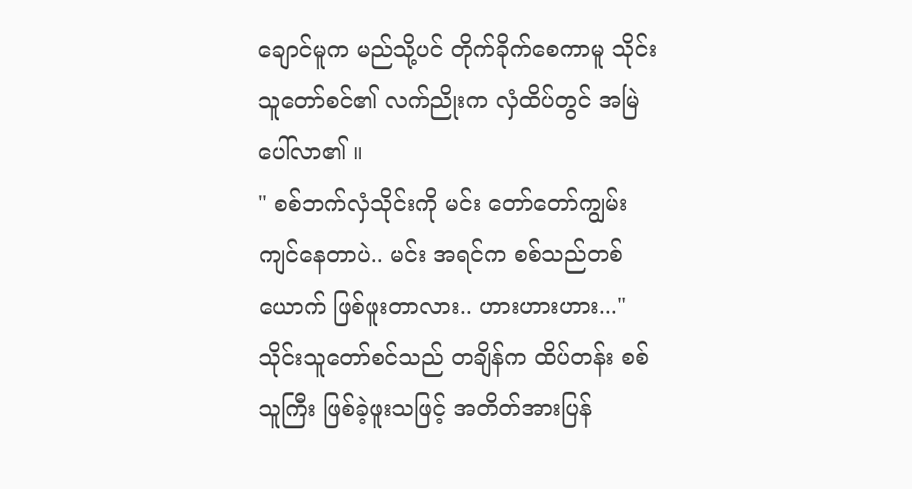ချောင်မူက မည်သို့ပင် တိုက်ခိုက်စေကာမူ သိုင်းသူတော်စင်၏ လက်ညိုးက လှံထိပ်တွင် အမြဲပေါ်လာ၏ ။
" စစ်ဘက်လှံသိုင်းကို မင်း တော်တော်ကျွမ်းကျင်နေတာပဲ.. မင်း အရင်က စစ်သည်တစ်ယောက် ဖြစ်ဖူးတာလား.. ဟားဟားဟား..."
သိုင်းသူတော်စင်သည် တချိန်က ထိပ်တန်း စစ်သူကြီး ဖြစ်ခဲ့ဖူးသဖြင့် အတိတ်အားပြန်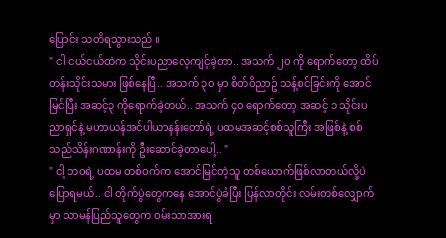ပြောင်း သတိရသွားသည် ။
" ငါ ငယ်ငယ်ထဲက သိုင်းပညာလေ့ကျင့်ခဲ့တာ.. အသက် ၂၀ ကို ရောက်တော့ ထိပ်တန်းသိုင်းသမား ဖြစ်နေပြီ.. အသက် ၃၀ မှာ စိတ်ဝိညာဥ် သန့်စင်ခြင်းကို အောင်မြင်ပြီး အဆင့်၃ ကိုရောက်ခဲ့တယ်.. အသက် ၄၀ ရောက်တော့ အဆင့် ၁ သိုင်းပညာရှင်နဲ့ မဟာယန်အင်ပါယာနန်းတော်ရဲ့ ပထမအဆင့်စစ်သူကြီး အဖြစ်နဲ့ စစ်သည်သိန်းဂဏာန်းကို ဦးဆောင်ခဲ့တာပေါ့.. "
" ငါ့ ဘဝရဲ့ ပထမ တစ်ဝက်က အောင်မြင်တဲ့သူ တစ်ယောက်ဖြစ်လာတယ်လို့ပဲ ပြောရမယ်.. ငါ တိုက်ပွဲတွေကနေ အောင်ပွဲခံပြီး ပြန်လာတိုင်း လမ်းတစ်လျှောက်မှာ သာမန်ပြည်သူတွေက ဝမ်းသာအားရ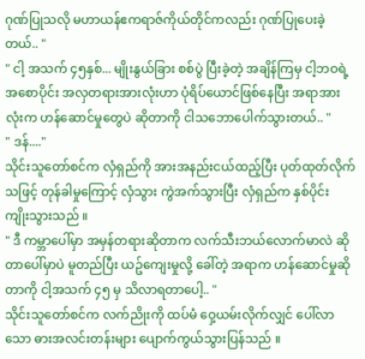ဂုဏ်ပြုသလို မဟာယန်ဧကရာဇ်ကိုယ်တိုင်ကလည်း ဂုဏ်ပြုပေးခဲ့တယ်.. "
" ငါ့ အသက် ၄၅နှစ်... မျိုးနွယ်ခြား စစ်ပွဲ ပြီးခဲ့တဲ့ အချိန်ကြမှ ငါ့ဘဝရဲ့ အစောပိုင်း အလှတရားအားလုံးဟာ ပုံရိပ်ယောင်ဖြစ်နေပြီး အရာအားလုံးက ဟန်ဆောင်မှုတွေပဲ ဆိုတာကို ငါသဘောပေါက်သွားတယ်.. "
" ဒန်...."
သိုင်းသူတော်စင်က လှံရှည်ကို အားအနည်းငယ်ထည့်ပြီး ပုတ်ထုတ်လိုက်သဖြင့် တုန်ခါမှုကြောင့် လှံသွား ကွဲအက်သွားပြီး လှံရှည်က နှစ်ပိုင်း ကျိုးသွားသည် ။
" ဒီ ကမ္ဘာပေါ်မှာ အမှန်တရားဆိုတာက လက်သီးဘယ်လောက်မာလဲ ဆိုတာပေါ်မှာပဲ မူတည်ပြီး ယဥ်ကျေးမှုလို့ ခေါ်တဲ့ အရာက ဟန်ဆောင်မှုဆိုတာကို ငါ့အသက် ၄၅ မှ သိလာရတာပေါ့.. "
သိုင်းသူတော်စင်က လက်ညိုးကို ထပ်မံ ဝှေ့ယမ်းလိုက်လျှင် ပေါ်လာသော ဓားအလင်းတန်းများ ပျောက်ကွယ်သွားပြန်သည် ။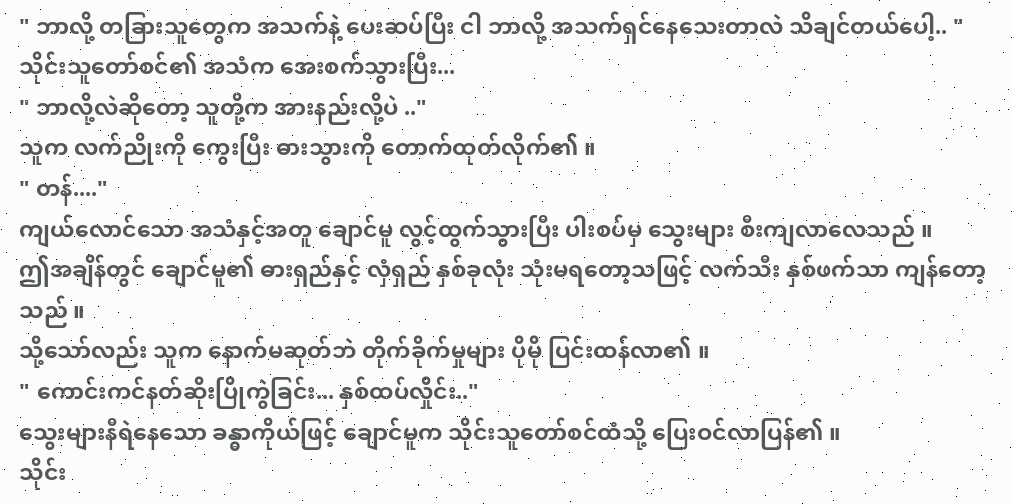" ဘာလို့ တခြားသူတွေက အသက်နဲ့ ပေးဆပ်ပြီး ငါ ဘာလို့ အသက်ရှင်နေသေးတာလဲ သိချင်တယ်ပေါ့.. "
သိုင်းသူတော်စင်၏ အသံက အေးစက်သွားပြီး...
" ဘာလို့လဲဆိုတော့ သူတို့က အားနည်းလို့ပဲ .."
သူက လက်ညိုးကို ကွေးပြီး ဓားသွားကို တောက်ထုတ်လိုက်၏ ။
" တန်...."
ကျယ်လောင်သော အသံနှင့်အတူ ချောင်မူ လွင့်ထွက်သွားပြီး ပါးစပ်မှ သွေးများ စီးကျလာလေသည် ။
ဤအချိန်တွင် ချောင်မူ၏ ဓားရှည်နှင့် လှံရှည် နှစ်ခုလုံး သုံးမရတော့သဖြင့် လက်သီး နှစ်ဖက်သာ ကျန်တော့သည် ။
သို့သော်လည်း သူက နောက်မဆုတ်ဘဲ တိုက်ခိုက်မှုများ ပိုမို ပြင်းထန်လာ၏ ။
" ကောင်းကင်နတ်ဆိုးပြိုကွဲခြင်း... နှစ်ထပ်လှိုင်း.."
သွေးများနီရဲနေသော ခန္ဓာကိုယ်ဖြင့် ချောင်မူက သိုင်းသူတော်စင်ထံသို့ ပြေးဝင်လာပြန်၏ ။
သိုင်း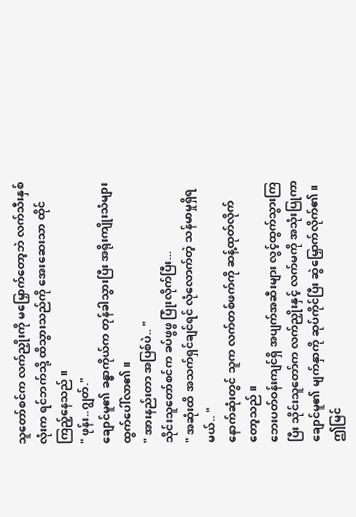သူတော်စင်က လက်ညှိုးကို မမြှောက်တော့ဘဲ လက်သီးနှစ်လုံးက ရင်ဘက်သို့ ထိသွားသည်ကို အေးဆေးသာ ထိုင်ကြည့်နေသည် ။
" ဖုန်း..ဂျွတ်."
ချောင်မူ၏ ခန္ဓာကိုယ်က တုန်ခါသွားပြီး အရိုးကျိုးသံများ ထွက်ပေါ်လာ၏ ။
" အားနည်းတာ အပြစ်ပဲ.. "
သိုင်းသူတော်စင်က ခပ်ဖွဖွ ပြုံးလိုက်ပြီး...
" အဆုံးထိ အသက်ရှင်ချင်ရင် လုံလောက်တဲ့ သန်မာမှုရှိရမယ်.. "
နောက်ဆုံးတွင် သူက လက်တစ်ဖက်ကို ဆန့်ထုတ်လိုက်တော့သည် ။
ဘေးပတ်ဝန်းကျင်ရှိ အပျက်အဆီးများ လွင့်ထွက်သွားကြပြီး သိုင်းသူတော်က လက်ညှိုးနှင့် လက်မကို အသုံးပြုကာ ချောင်မူ၏ မျက်နှာကို ဆုပ်ကိုင်ပြီး ဆွဲမြှောက်လိုက်၏ ။
ဤမြင်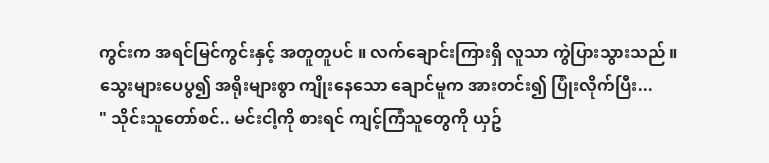ကွင်းက အရင်မြင်ကွင်းနှင့် အတူတူပင် ။ လက်ချောင်းကြားရှိ လူသာ ကွဲပြားသွားသည် ။
သွေးများပေပွ၍ အရိုးများစွာ ကျိုးနေသော ချောင်မူက အားတင်း၍ ပြုံးလိုက်ပြီး...
" သိုင်းသူတော်စင်.. မင်းငါ့ကို စားရင် ကျင့်ကြံသူတွေကို ယှဥ်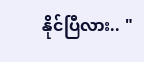နိုင်ပြီလား.. "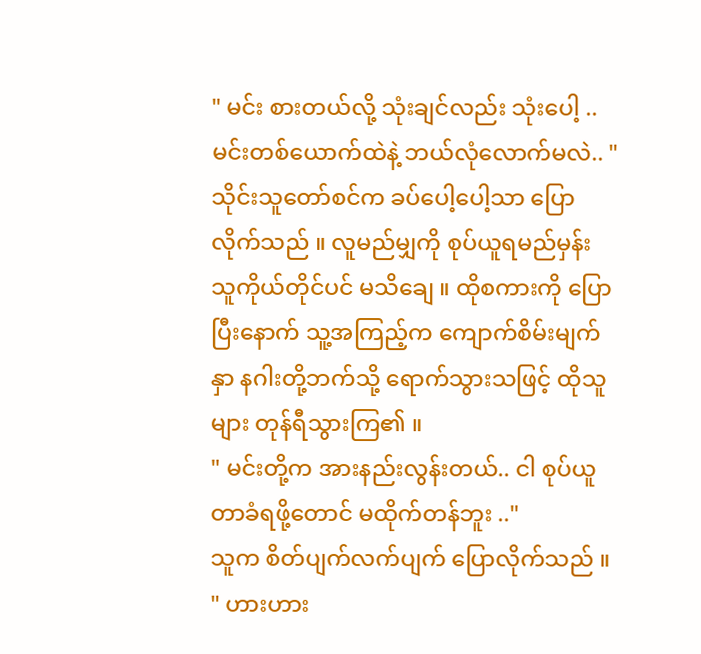" မင်း စားတယ်လို့ သုံးချင်လည်း သုံးပေါ့ .. မင်းတစ်ယောက်ထဲနဲ့ ဘယ်လုံလောက်မလဲ.. "
သိုင်းသူတော်စင်က ခပ်ပေါ့ပေါ့သာ ပြောလိုက်သည် ။ လူမည်မျှကို စုပ်ယူရမည်မှန်း သူကိုယ်တိုင်ပင် မသိချေ ။ ထိုစကားကို ပြောပြီးနောက် သူ့အကြည့်က ကျောက်စိမ်းမျက်နှာ နဂါးတို့ဘက်သို့ ရောက်သွားသဖြင့် ထိုသူများ တုန်ရီသွားကြ၏ ။
" မင်းတို့က အားနည်းလွန်းတယ်.. ငါ စုပ်ယူတာခံရဖို့တောင် မထိုက်တန်ဘူး .."
သူက စိတ်ပျက်လက်ပျက် ပြောလိုက်သည် ။
" ဟားဟား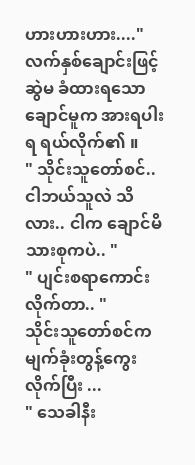ဟားဟားဟား...."
လက်နှစ်ချောင်းဖြင့် ဆွဲမ ခံထားရသော ချောင်မူက အားရပါးရ ရယ်လိုက်၏ ။
" သိုင်းသူတော်စင်.. ငါဘယ်သူလဲ သိလား.. ငါက ချောင်မိသားစုကပဲ.. "
" ပျင်းစရာကောင်းလိုက်တာ.. "
သိုင်းသူတော်စင်က မျက်ခုံးတွန့်ကွေးလိုက်ပြီး ...
" သေခါနီး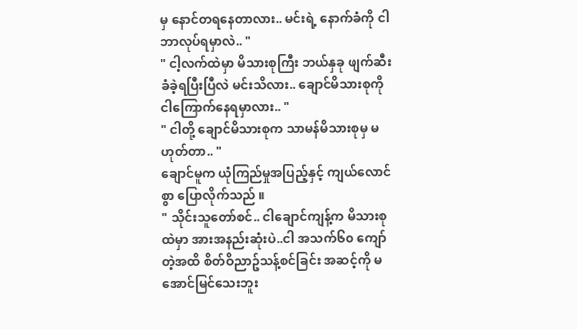မှ နောင်တရနေတာလား.. မင်းရဲ့ နောက်ခံကို ငါ ဘာလုပ်ရမှာလဲ.. "
" ငါ့လက်ထဲမှာ မိသားစုကြီး ဘယ်နှခု ဖျက်ဆီး ခံခဲ့ရပြီးပြီလဲ မင်းသိလား.. ချောင်မိသားစုကို ငါကြောက်နေရမှာလား.. "
" ငါတို့ ချောင်မိသားစုက သာမန်မိသားစုမှ မဟုတ်တာ.. "
ချောင်မူက ယုံကြည်မှုအပြည့်နှင့် ကျယ်လောင်စွာ ပြောလိုက်သည် ။
" သိုင်းသူတော်စင်.. ငါချောင်ကျန့်က မိသားစုထဲမှာ အားအနည်းဆုံးပဲ..ငါ အသက်၆၀ ကျော်တဲ့အထိ စိတ်ဝိညာဥ်သန့်စင်ခြင်း အဆင့်ကို မအောင်မြင်သေးဘူး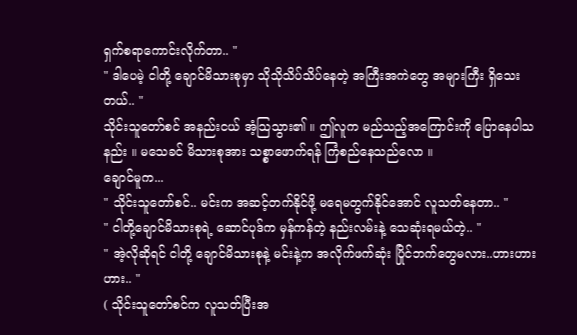ရှက်စရာကောင်းလိုက်တာ.. "
" ဒါပေမဲ့ ငါတို့ ချောင်မိသားစုမှာ သိုသိုသိပ်သိပ်နေတဲ့ အကြီးအကဲတွေ အများကြီး ရှိသေးတယ်.. "
သိုင်းသူတော်စင် အနည်းငယ် အံ့သြသွား၏ ။ ဤလူက မည်သည့်အကြောင်းကို ပြောနေပါသနည်း ။ မသေခင် မိသားစုအား သစ္စာဖောက်ရန် ကြံစည်နေသည်လော ။
ချောင်မူက...
" သိုင်းသူတော်စင်.. မင်းက အဆင့်တက်နိုင်ဖို့ မရေမတွက်နိုင်အောင် လူသတ်နေတာ.. "
" ငါတို့ချောင်မိသားစုရဲ့ ဆောင်ပုဒ်က မှန်ကန်တဲ့ နည်းလမ်းနဲ့ သေဆုံးရမယ်တဲ့.. "
" အဲ့လိုဆိုရင် ငါတို့ ချောင်မိသားစုနဲ့ မင်းနဲ့က အလိုက်ဖက်ဆုံး ပြိုင်ဘက်တွေမလား..ဟားဟားဟား.. "
( သိုင်းသူတော်စင်က လူသတ်ပြီးအ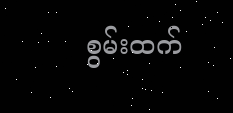စွမ်းထက်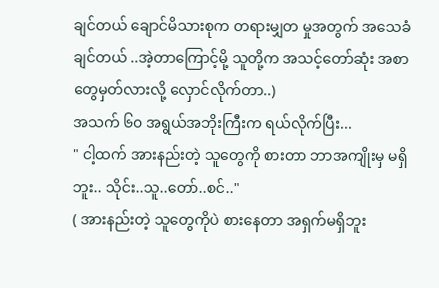ချင်တယ် ချောင်မိသားစုက တရားမျှတ မှုအတွက် အသေခံချင်တယ် ..အဲ့တာကြောင့်မို့ သူတို့က အသင့်တော်ဆုံး အစာတွေမှတ်လားလို့ လှောင်လိုက်တာ..)
အသက် ၆၀ အရွယ်အဘိုးကြီးက ရယ်လိုက်ပြီး...
" ငါ့ထက် အားနည်းတဲ့ သူတွေကို စားတာ ဘာအကျိုးမှ မရှိဘူး.. သိုင်း..သူ..တော်..စင်.."
( အားနည်းတဲ့ သူတွေကိုပဲ စားနေတာ အရှက်မရှိဘူး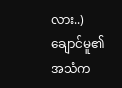လား..)
ချောင်မူ၏ အသံက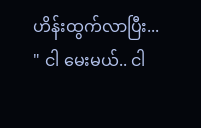ဟိန်းထွက်လာပြီး...
" ငါ မေးမယ်.. ငါ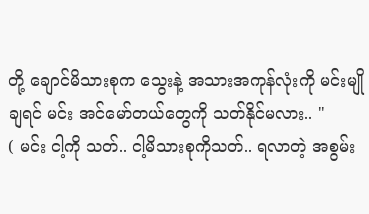တို့ ချောင်မိသားစုက သွေးနဲ့ အသားအကုန်လုံးကို မင်းမျိုချရင် မင်း အင်မော်တယ်တွေကို သတ်နိုင်မလား.. "
( မင်း ငါ့ကို သတ်.. ငါ့မိသားစုကိုသတ်.. ရလာတဲ့ အစွမ်း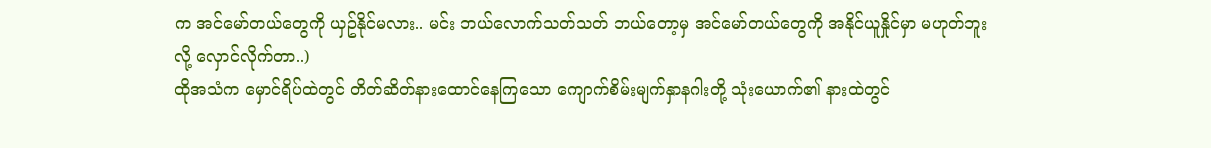က အင်မော်တယ်တွေကို ယှဥ်နိုင်မလား.. မင်း ဘယ်လောက်သတ်သတ် ဘယ်တော့မှ အင်မော်တယ်တွေကို အနိုင်ယူနှိုင်မှာ မဟုတ်ဘူးလို့ လှောင်လိုက်တာ..)
ထိုအသံက မှောင်ရိပ်ထဲတွင် တိတ်ဆိတ်နားထောင်နေကြသော ကျောက်စိမ်းမျက်နှာနဂါးတို့ သုံးယောက်၏ နားထဲတွင်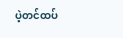ပဲ့တင်ထပ်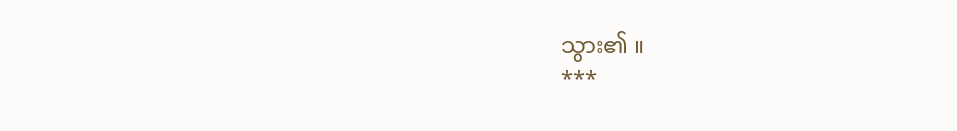သွား၏ ။
***